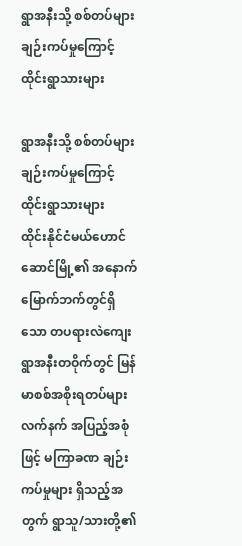ရွာအနီးသို့ စစ်တပ်များ ချဉ်းကပ်မှုကြောင့် ထိုင်းရွာသားများ

ရွာအနီးသို့ စစ်တပ်များ ချဉ်းကပ်မှုကြောင့် ထိုင်းရွာသားများ
ထိုင်းနိုင်ငံမယ်ဟောင်ဆောင်မြို့၏ အနောက်မြောက်ဘက်တွင်ရှိသော တပရားလဲကျေးရွာအနီးတဝိုက်တွင် မြန်မာစစ်အစိုးရတပ်များ လက်နက် အပြည့်အစုံဖြင့် မကြာခဏ ချဉ်းကပ်မှုများ ရှိသည့်အတွက် ရွာသူ/သားတို့၏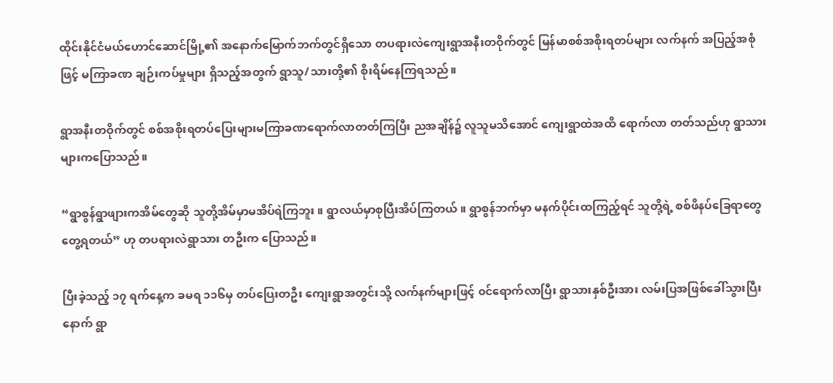ထိုင်းနိုင်ငံမယ်ဟောင်ဆောင်မြို့၏ အနောက်မြောက်ဘက်တွင်ရှိသော တပရားလဲကျေးရွာအနီးတဝိုက်တွင် မြန်မာစစ်အစိုးရတပ်များ လက်နက် အပြည့်အစုံဖြင့် မကြာခဏ ချဉ်းကပ်မှုများ ရှိသည့်အတွက် ရွာသူ/သားတို့၏ စိုးရိမ်နေကြရသည်။

ရွာအနီးတဝိုက်တွင် စစ်အစိုးရတပ်ပြေးများမကြာခဏရောက်လာတတ်ကြပြီး ညအချိန်၌ လူသူမသိအောင် ကျေးရွာထဲအထိ ရောက်လာ တတ်သည်ဟု ရွာသားများကပြောသည်။

“ရွာစွန်ရွာဖျားကအိမ်တွေဆို သူတို့အိမ်မှာမအိပ်ရဲကြဘူး။ ရွာလယ်မှာစုပြီးအိပ်ကြတယ်။ ရွာစွန်ဘက်မှာ မနက်ပိုင်းထကြည့်ရင် သူတို့ရဲ့ စစ်ဖိနပ်ခြေရာတွေတွေ့ရတယ်” ဟု တပရားလဲရွာသား တဦးက ပြောသည်။

ပြီးခဲ့သည့် ၁၇ ရက်နေ့က ခမရ ၁၁၆မှ တပ်ပြေးတဦး ကျေးရွာအတွင်းသို့ လက်နက်များဖြင့် ၀င်ရောက်လာပြီး ရွာသားနှစ်ဦးအား လမ်းပြအဖြစ်ခေါ်သွားပြီးနောက် ရွာ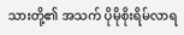သားတို့၏ အသက် ပိုမိုစိုးရိမ်လာရ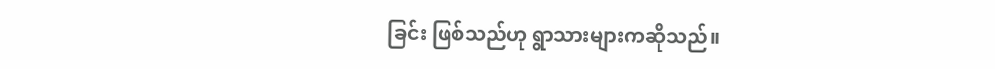ခြင်း ဖြစ်သည်ဟု ရွာသားများကဆိုသည်။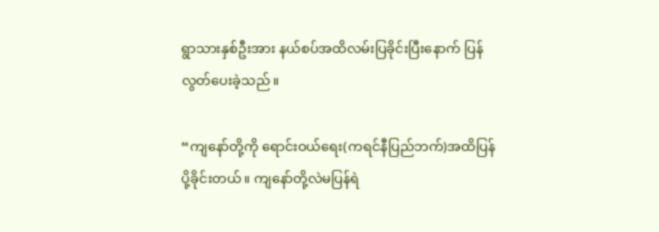ရွာသားနှစ်ဦးအား နယ်စပ်အထိလမ်းပြခိုင်းပြီးနောက် ပြန်လွတ်ပေးခဲ့သည်။

“ကျနော်တို့ကို ရောင်းဝယ်ရေး(ကရင်နီပြည်ဘက်)အထိပြန်ပို့ခိုင်းတယ်။ ကျနော်တို့လဲမပြန်ရဲ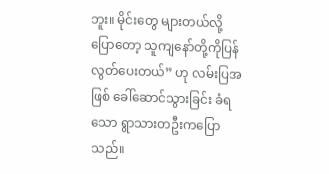ဘူး။ မိုင်းတွေ များတယ်လို့ပြောတော့ သူကျနော်တို့ကိုပြန်လွတ်ပေးတယ်” ဟု လမ်းပြအဖြစ် ခေါ်ဆောင်သွားခြင်း ခံရသော ရွာသားတဦးကပြောသည်။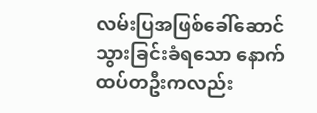လမ်းပြအဖြစ်ခေါ်ဆောင်သွားခြင်းခံရသော နောက်ထပ်တဦးကလည်း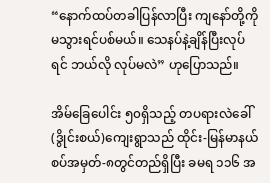“နောက်ထပ်တခါပြန်လာပြီး ကျနော်တို့ကိုမသွားရင်ပစ်မယ်။ သေနပ်နဲ့ချိန်ပြီးလုပ်ရင် ဘယ်လို လုပ်မလဲ” ဟုပြောသည်။

အိမ်ခြေပေါင်း ၅၀ရှိသည့် တပရားလဲခေါ်(ဒွိုင်းစယ်)ကျေးရွာသည် ထိုင်း-မြန်မာနယ်စပ်အမှတ်-၈တွင်တည်ရှိပြီး ခမရ ၁၁၆ အ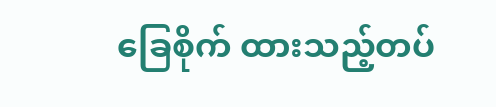ခြေစိုက် ထားသည့်တပ်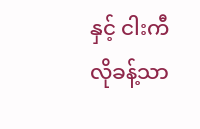နှင့် ငါးကီလိုခန့်သာ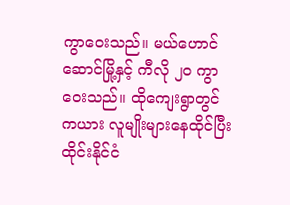ကွာဝေးသည်။ မယ်ဟောင်ဆောင်မြို့နှင့် ကီလို ၂၀ ကွာဝေးသည်။ ထိုကျေးရွာတွင် ကယား လူမျိုးများနေထိုင်ပြီး ထိုင်းနိုင်ငံ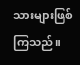သားများဖြစ်ကြသည်။